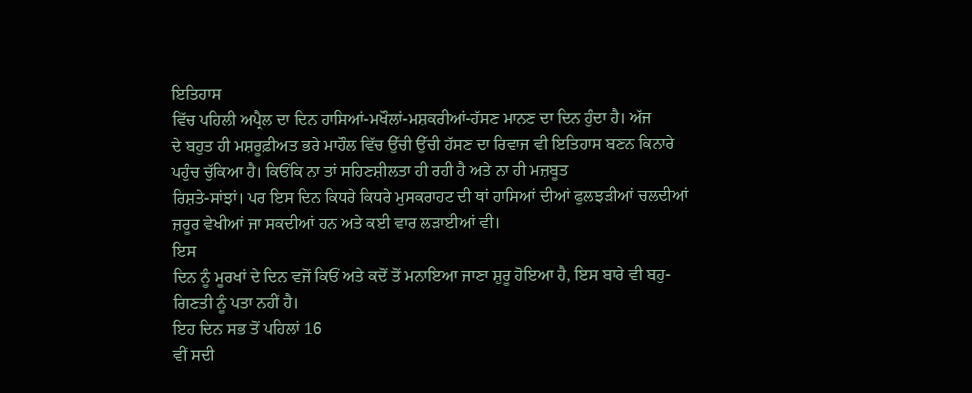ਇਤਿਹਾਸ
ਵਿੱਚ ਪਹਿਲੀ ਅਪ੍ਰੈਲ ਦਾ ਦਿਨ ਹਾਸਿਆਂ-ਮਖੌਲਾਂ-ਮਸ਼ਕਰੀਆਂ-ਹੱਸਣ ਮਾਨਣ ਦਾ ਦਿਨ ਹੁੰਦਾ ਹੈ। ਅੱਜ
ਦੇ ਬਹੁਤ ਹੀ ਮਸ਼ਰੂਫ਼ੀਅਤ ਭਰੇ ਮਾਹੌਲ ਵਿੱਚ ਉੱਚੀ ਉੱਚੀ ਹੱਸਣ ਦਾ ਰਿਵਾਜ ਵੀ ਇਤਿਹਾਸ ਬਣਨ ਕਿਨਾਰੇ
ਪਹੁੰਚ ਚੁੱਕਿਆ ਹੈ। ਕਿਓਂਕਿ ਨਾ ਤਾਂ ਸਹਿਣਸ਼ੀਲਤਾ ਹੀ ਰਹੀ ਹੈ ਅਤੇ ਨਾ ਹੀ ਮਜ਼ਬੂਤ
ਰਿਸ਼ਤੇ-ਸਾਂਝਾਂ। ਪਰ ਇਸ ਦਿਨ ਕਿਧਰੇ ਕਿਧਰੇ ਮੁਸਕਰਾਹਟ ਦੀ ਥਾਂ ਹਾਸਿਆਂ ਦੀਆਂ ਫੁਲਝੜੀਆਂ ਚਲਦੀਆਂ
ਜ਼ਰੂਰ ਵੇਖੀਆਂ ਜਾ ਸਕਦੀਆਂ ਹਨ ਅਤੇ ਕਈ ਵਾਰ ਲੜਾਈਆਂ ਵੀ।
ਇਸ
ਦਿਨ ਨੂੰ ਮੂਰਖਾਂ ਦੇ ਦਿਨ ਵਜੋਂ ਕਿਓਂ ਅਤੇ ਕਦੋਂ ਤੋਂ ਮਨਾਇਆ ਜਾਣਾ ਸ਼ੁਰੂ ਹੋਇਆ ਹੈ, ਇਸ ਬਾਰੇ ਵੀ ਬਹੁ-ਗਿਣਤੀ ਨੂੰ ਪਤਾ ਨਹੀਂ ਹੈ।
ਇਹ ਦਿਨ ਸਭ ਤੋਂ ਪਹਿਲਾਂ 16
ਵੀਂ ਸਦੀ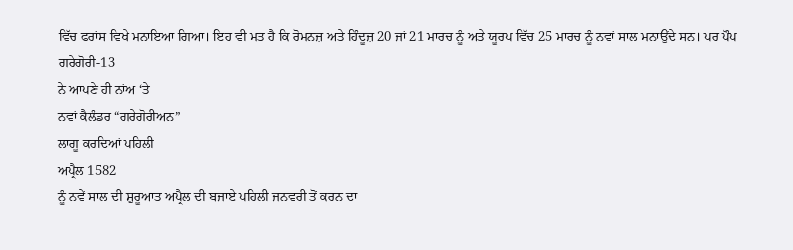ਵਿੱਚ ਫਰਾਂਸ ਵਿਖੇ ਮਨਾਇਆ ਗਿਆ। ਇਹ ਵੀ ਮਤ ਹੈ ਕਿ ਰੋਮਨਜ਼ ਅਤੇ ਹਿੰਦੂਜ਼ 20 ਜਾਂ 21 ਮਾਰਚ ਨੂੰ ਅਤੇ ਯੂਰਪ ਵਿੱਚ 25 ਮਾਰਚ ਨੂੰ ਨਵਾਂ ਸਾਲ ਮਨਾਉਂਦੇ ਸਨ। ਪਰ ਪੌਪ
ਗਰੇਗੋਰੀ-13
ਨੇ ਆਪਣੇ ਹੀ ਨਾਂਅ ‘ਤੇ
ਨਵਾਂ ਕੈਲੰਡਰ “ਗਰੇਗੋਰੀਅਨ”
ਲਾਗੂ ਕਰਦਿਆਂ ਪਹਿਲੀ
ਅਪ੍ਰੈਲ 1582
ਨੂੰ ਨਵੇਂ ਸਾਲ ਦੀ ਸ਼ੁਰੂਆਤ ਅਪ੍ਰੈਲ ਦੀ ਬਜਾਏ ਪਹਿਲੀ ਜਨਵਰੀ ਤੋਂ ਕਰਨ ਦਾ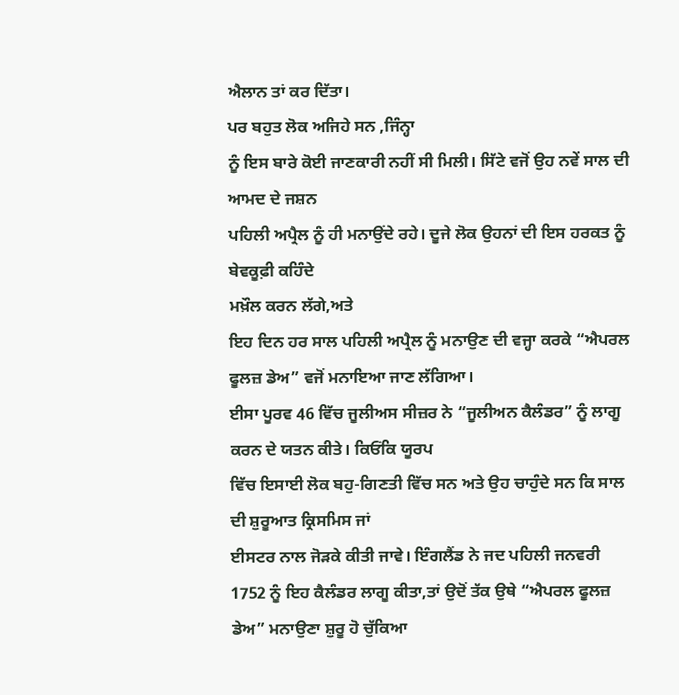ਐਲਾਨ ਤਾਂ ਕਰ ਦਿੱਤਾ।
ਪਰ ਬਹੁਤ ਲੋਕ ਅਜਿਹੇ ਸਨ ,ਜਿੰਨ੍ਹਾ
ਨੂੰ ਇਸ ਬਾਰੇ ਕੋਈ ਜਾਣਕਾਰੀ ਨਹੀਂ ਸੀ ਮਿਲੀ। ਸਿੱਟੇ ਵਜੋਂ ਉਹ ਨਵੇਂ ਸਾਲ ਦੀ ਆਮਦ ਦੇ ਜਸ਼ਨ
ਪਹਿਲੀ ਅਪ੍ਰੈਲ ਨੂੰ ਹੀ ਮਨਾਉਂਦੇ ਰਹੇ। ਦੂਜੇ ਲੋਕ ਉਹਨਾਂ ਦੀ ਇਸ ਹਰਕਤ ਨੂੰ ਬੇਵਕੂਫ਼ੀ ਕਹਿੰਦੇ
ਮਖ਼ੌਲ ਕਰਨ ਲੱਗੇ,ਅਤੇ
ਇਹ ਦਿਨ ਹਰ ਸਾਲ ਪਹਿਲੀ ਅਪ੍ਰੈਲ ਨੂੰ ਮਨਾਉਣ ਦੀ ਵਜ੍ਹਾ ਕਰਕੇ “ਐਪਰਲ ਫੂਲਜ਼ ਡੇਅ” ਵਜੋਂ ਮਨਾਇਆ ਜਾਣ ਲੱਗਿਆ।
ਈਸਾ ਪੂਰਵ 46 ਵਿੱਚ ਜੂਲੀਅਸ ਸੀਜ਼ਰ ਨੇ “ਜੂਲੀਅਨ ਕੈਲੰਡਰ” ਨੂੰ ਲਾਗੂ ਕਰਨ ਦੇ ਯਤਨ ਕੀਤੇ। ਕਿਓਂਕਿ ਯੂਰਪ
ਵਿੱਚ ਇਸਾਈ ਲੋਕ ਬਹੁ-ਗਿਣਤੀ ਵਿੱਚ ਸਨ ਅਤੇ ਉਹ ਚਾਹੁੰਦੇ ਸਨ ਕਿ ਸਾਲ ਦੀ ਸ਼ੁਰੂਆਤ ਕ੍ਰਿਸਮਿਸ ਜਾਂ
ਈਸਟਰ ਨਾਲ ਜੋੜਕੇ ਕੀਤੀ ਜਾਵੇ। ਇੰਗਲੈਂਡ ਨੇ ਜਦ ਪਹਿਲੀ ਜਨਵਰੀ 1752 ਨੂੰ ਇਹ ਕੈਲੰਡਰ ਲਾਗੂ ਕੀਤਾ,ਤਾਂ ਉਦੋਂ ਤੱਕ ਉਥੇ “ਐਪਰਲ ਫੂਲਜ਼ ਡੇਅ” ਮਨਾਉਣਾ ਸ਼ੁਰੂ ਹੋ ਚੁੱਕਿਆ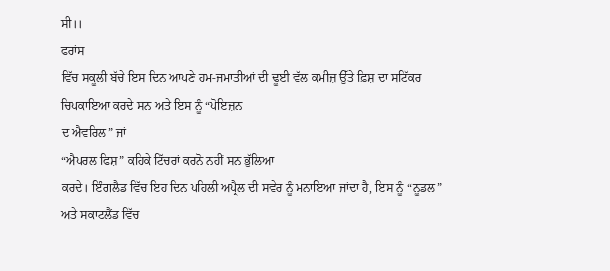ਸੀ।।
ਫਰਾਂਸ
ਵਿੱਚ ਸਕੂਲੀ ਬੱਚੇ ਇਸ ਦਿਨ ਆਪਣੇ ਹਮ-ਜਮਾਤੀਆਂ ਦੀ ਢੂਈ ਵੱਲ ਕਮੀਜ਼ ਉੱਤੇ ਫ਼ਿਸ਼ ਦਾ ਸਟਿੱਕਰ
ਚਿਪਕਾਇਆ ਕਰਦੇ ਸਨ ਅਤੇ ਇਸ ਨੂੰ “ਪੋਇਜ਼ਨ
ਦ ਐਵਰਿਲ” ਜਾਂ
“ਐਪਰਲ ਫਿਸ਼” ਕਹਿਕੇ ਟਿੱਚਰਾਂ ਕਰਨੋ ਨਹੀਂ ਸਨ ਭੁੱਲਿਆ
ਕਰਦੇ। ਇੰਗਲੈਡ ਵਿੱਚ ਇਹ ਦਿਨ ਪਹਿਲੀ ਅਪ੍ਰੈਲ ਦੀ ਸਵੇਰ ਨੂੰ ਮਨਾਇਆ ਜਾਂਦਾ ਹੈ, ਇਸ ਨੂੰ “ਨੂਡਲ” ਅਤੇ ਸਕਾਟਲੈਂਡ ਵਿੱਚ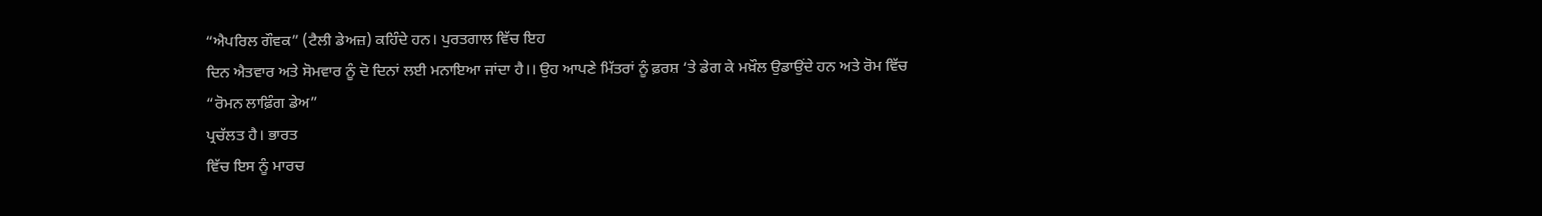“ਐਪਰਿਲ ਗੌਵਕ” (ਟੈਲੀ ਡੇਅਜ਼) ਕਹਿੰਦੇ ਹਨ। ਪੁਰਤਗਾਲ ਵਿੱਚ ਇਹ
ਦਿਨ ਐਤਵਾਰ ਅਤੇ ਸੋਮਵਾਰ ਨੂੰ ਦੋ ਦਿਨਾਂ ਲਈ ਮਨਾਇਆ ਜਾਂਦਾ ਹੈ।। ਉਹ ਆਪਣੇ ਮਿੱਤਰਾਂ ਨੂੰ ਫ਼ਰਸ਼ ‘ਤੇ ਡੇਗ ਕੇ ਮਖ਼ੌਲ ਉਡਾਉਂਦੇ ਹਨ ਅਤੇ ਰੋਮ ਵਿੱਚ
“ਰੋਮਨ ਲਾਫ਼ਿੰਗ ਡੇਅ”
ਪ੍ਰਚੱਲਤ ਹੈ। ਭਾਰਤ
ਵਿੱਚ ਇਸ ਨੂੰ ਮਾਰਚ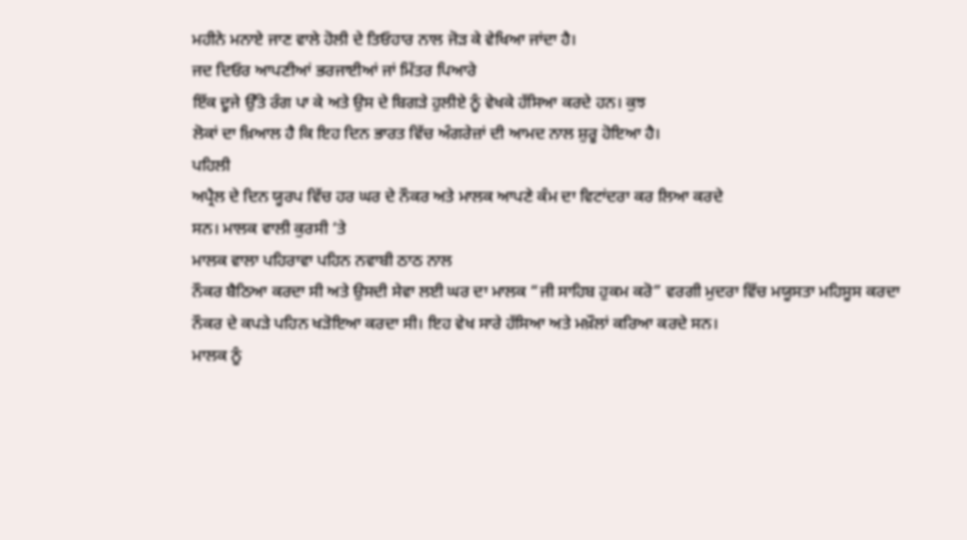ਮਹੀਨੇ ਮਨਾਏ ਜਾਣ ਵਾਲੇ ਹੋਲੀ ਦੇ ਤਿਓਹਾਰ ਨਾਲ ਜੋੜ ਕੇ ਵੇਖਿਆ ਜਾਂਦਾ ਹੈ।
ਜਦ ਦਿਓਰ ਆਪਣੀਆਂ ਭਰਜਾਈਆਂ ਜਾਂ ਮਿੱਤਰ ਪਿਆਰੇ
ਇੱਕ ਦੂਜੇ ਉੱਤੇ ਰੰਗ ਪਾ ਕੇ ਅਤੇ ਉਸ ਦੇ ਬਿਗੜੇ ਹੁਲੀਏ ਨੂੰ ਵੇਖਕੇ ਹੱਸਿਆ ਕਰਦੇ ਹਨ। ਕੁਝ
ਲੋਕਾਂ ਦਾ ਖ਼ਿਆਲ ਹੈ ਕਿ ਇਹ ਦਿਨ ਭਾਰਤ ਵਿੱਚ ਅੰਗਰੇਜ਼ਾਂ ਦੀ ਆਮਦ ਨਾਲ ਸ਼ੁਰੂ ਹੋਇਆ ਹੈ।
ਪਹਿਲੀ
ਅਪ੍ਰੈਲ ਦੇ ਦਿਨ ਯੂਰਪ ਵਿੱਚ ਹਰ ਘਰ ਦੇ ਨੌਕਰ ਅਤੇ ਮਾਲਕ ਆਪਣੇ ਕੰਮ ਦਾ ਵਿਟਾਂਦਰਾ ਕਰ ਲਿਆ ਕਰਦੇ
ਸਨ। ਮਾਲਕ ਵਾਲੀ ਕੁਰਸੀ ‘ਤੇ
ਮਾਲਕ ਵਾਲਾ ਪਹਿਰਾਵਾ ਪਹਿਨ ਨਵਾਬੀ ਠਾਠ ਨਾਲ
ਨੌਕਰ ਬੈਠਿਆ ਕਰਦਾ ਸੀ ਅਤੇ ਉਸਦੀ ਸੇਵਾ ਲਈ ਘਰ ਦਾ ਮਾਲਕ “ਜੀ ਸਾਹਿਬ ਹੁਕਮ ਕਰੋ” ਵਰਗੀ ਮੁਦਰਾ ਵਿੱਚ ਮਯੂਸਤਾ ਮਹਿਸੂਸ ਕਰਦਾ
ਨੌਕਰ ਦੇ ਕਪੜੇ ਪਹਿਨ ਖੜੋਇਆ ਕਰਦਾ ਸੀ। ਇਹ ਵੇਖ ਸਾਰੇ ਹੱਸਿਆ ਅਤੇ ਮਖ਼ੌਲਾਂ ਕਰਿਆ ਕਰਦੇ ਸਨ।
ਮਾਲਕ ਨੂੰ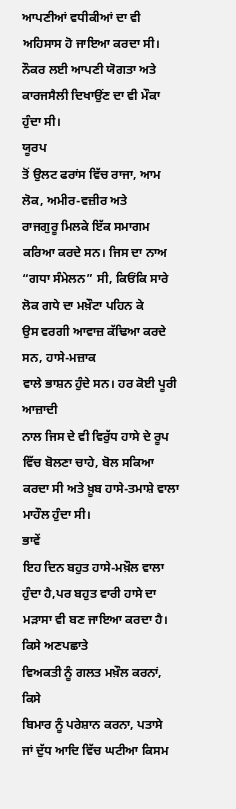ਆਪਣੀਆਂ ਵਧੀਕੀਆਂ ਦਾ ਵੀ ਅਹਿਸਾਸ ਹੋ ਜਾਇਆ ਕਰਦਾ ਸੀ। ਨੌਕਰ ਲਈ ਆਪਣੀ ਯੋਗਤਾ ਅਤੇ
ਕਾਰਜਸੈਲੀ ਦਿਖਾਉਂਣ ਦਾ ਵੀ ਮੌਕਾ ਹੁੰਦਾ ਸੀ।
ਯੂਰਪ
ਤੋਂ ਉਲਟ ਫਰਾਂਸ ਵਿੱਚ ਰਾਜਾ, ਆਮ
ਲੋਕ, ਅਮੀਰ-ਵਜ਼ੀਰ ਅਤੇ
ਰਾਜਗੁਰੂ ਮਿਲਕੇ ਇੱਕ ਸਮਾਗਮ ਕਰਿਆ ਕਰਦੇ ਸਨ। ਜਿਸ ਦਾ ਨਾਅ “ਗਧਾ ਸੰਮੇਲਨ” ਸੀ, ਕਿਓਂਕਿ ਸਾਰੇ ਲੋਕ ਗਧੇ ਦਾ ਮਖ਼ੌਟਾ ਪਹਿਨ ਕੇ
ਉਸ ਵਰਗੀ ਆਵਾਜ਼ ਕੱਢਿਆ ਕਰਦੇ ਸਨ, ਹਾਸੇ-ਮਜ਼ਾਕ
ਵਾਲੇ ਭਾਸ਼ਨ ਹੁੰਦੇ ਸਨ। ਹਰ ਕੋਈ ਪੂਰੀ ਆਜ਼ਾਦੀ
ਨਾਲ ਜਿਸ ਦੇ ਵੀ ਵਿਰੁੱਧ ਹਾਸੇ ਦੇ ਰੂਪ ਵਿੱਚ ਬੋਲਣਾ ਚਾਹੇ, ਬੋਲ ਸਕਿਆ ਕਰਦਾ ਸੀ ਅਤੇ ਖ਼ੂਬ ਹਾਸੇ-ਤਮਾਸ਼ੇ ਵਾਲਾ ਮਾਹੌਲ ਹੁੰਦਾ ਸੀ।
ਭਾਵੇਂ
ਇਹ ਦਿਨ ਬਹੁਤ ਹਾਸੇ-ਮਖ਼ੌਲ ਵਾਲਾ ਹੁੰਦਾ ਹੈ,ਪਰ ਬਹੁਤ ਵਾਰੀ ਹਾਸੇ ਦਾ ਮੜਾਸਾ ਵੀ ਬਣ ਜਾਇਆ ਕਰਦਾ ਹੈ। ਕਿਸੇ ਅਣਪਛਾਤੇ
ਵਿਅਕਤੀ ਨੂੰ ਗਲਤ ਮਖ਼ੌਲ ਕਰਨਾਂ, ਕਿਸੇ
ਬਿਮਾਰ ਨੂੰ ਪਰੇਸ਼ਾਨ ਕਰਨਾ, ਪਤਾਸੇ
ਜਾਂ ਦੁੱਧ ਆਦਿ ਵਿੱਚ ਘਟੀਆ ਕਿਸਮ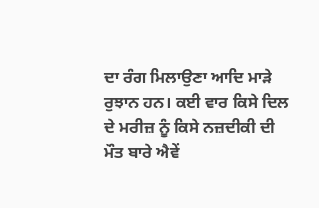ਦਾ ਰੰਗ ਮਿਲਾਉਣਾ ਆਦਿ ਮਾੜੇ ਰੁਝਾਨ ਹਨ। ਕਈ ਵਾਰ ਕਿਸੇ ਦਿਲ
ਦੇ ਮਰੀਜ਼ ਨੂੰ ਕਿਸੇ ਨਜ਼ਦੀਕੀ ਦੀ ਮੌਤ ਬਾਰੇ ਐਵੇਂ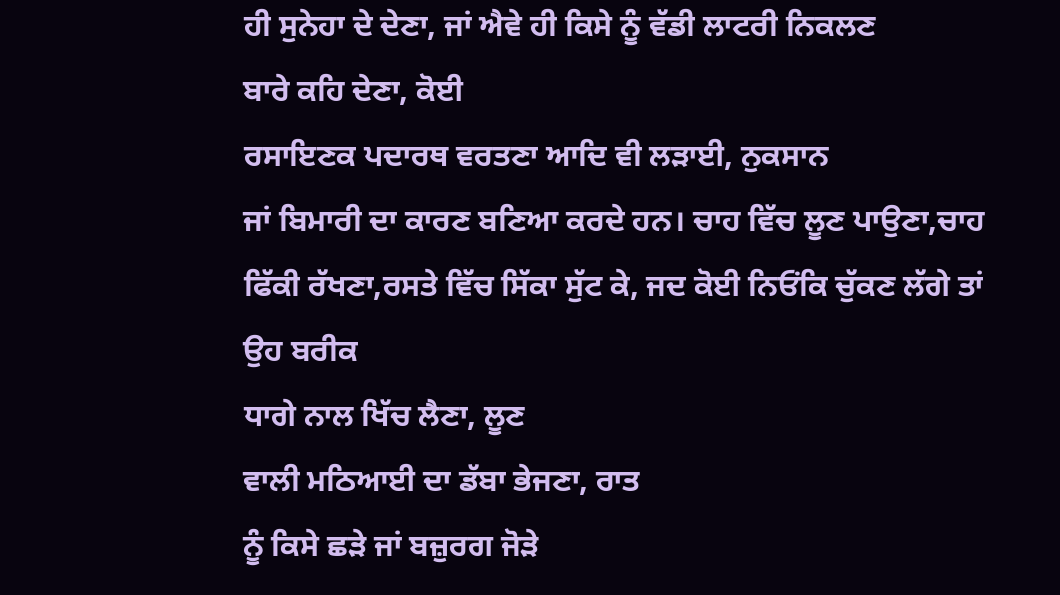ਹੀ ਸੁਨੇਹਾ ਦੇ ਦੇਣਾ, ਜਾਂ ਐਵੇ ਹੀ ਕਿਸੇ ਨੂੰ ਵੱਡੀ ਲਾਟਰੀ ਨਿਕਲਣ
ਬਾਰੇ ਕਹਿ ਦੇਣਾ, ਕੋਈ
ਰਸਾਇਣਕ ਪਦਾਰਥ ਵਰਤਣਾ ਆਦਿ ਵੀ ਲੜਾਈ, ਨੁਕਸਾਨ
ਜਾਂ ਬਿਮਾਰੀ ਦਾ ਕਾਰਣ ਬਣਿਆ ਕਰਦੇ ਹਨ। ਚਾਹ ਵਿੱਚ ਲੂਣ ਪਾਉਣਾ,ਚਾਹ ਫਿੱਕੀ ਰੱਖਣਾ,ਰਸਤੇ ਵਿੱਚ ਸਿੱਕਾ ਸੁੱਟ ਕੇ, ਜਦ ਕੋਈ ਨਿਓਂਕਿ ਚੁੱਕਣ ਲੱਗੇ ਤਾਂ ਉਹ ਬਰੀਕ
ਧਾਗੇ ਨਾਲ ਖਿੱਚ ਲੈਣਾ, ਲੂਣ
ਵਾਲੀ ਮਠਿਆਈ ਦਾ ਡੱਬਾ ਭੇਜਣਾ, ਰਾਤ
ਨੂੰ ਕਿਸੇ ਛੜੇ ਜਾਂ ਬਜ਼ੁਰਗ ਜੋੜੇ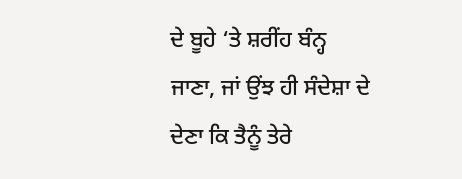ਦੇ ਬੂਹੇ ‘ਤੇ ਸ਼ਰੀਂਹ ਬੰਨ੍ਹ ਜਾਣਾ, ਜਾਂ ਉਂਝ ਹੀ ਸੰਦੇਸ਼ਾ ਦੇ ਦੇਣਾ ਕਿ ਤੈਨੂੰ ਤੇਰੇ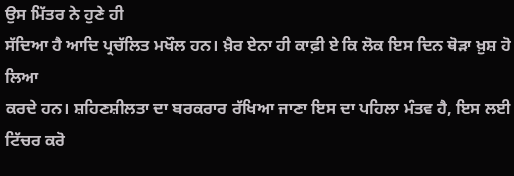ਉਸ ਮਿੱਤਰ ਨੇ ਹੁਣੇ ਹੀ
ਸੱਦਿਆ ਹੈ ਆਦਿ ਪ੍ਰਚੱਲਿਤ ਮਖੌਲ ਹਨ। ਖ਼ੈਰ ਏਨਾ ਹੀ ਕਾਫ਼ੀ ਏ ਕਿ ਲੋਕ ਇਸ ਦਿਨ ਥੋੜਾ ਖ਼ੁਸ਼ ਹੋ ਲਿਆ
ਕਰਦੇ ਹਨ। ਸ਼ਹਿਣਸ਼ੀਲਤਾ ਦਾ ਬਰਕਰਾਰ ਰੱਖਿਆ ਜਾਣਾ ਇਸ ਦਾ ਪਹਿਲਾ ਮੰਤਵ ਹੈ, ਇਸ ਲਈ ਟਿੱਚਰ ਕਰੋ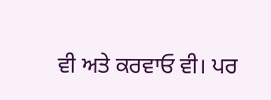ਵੀ ਅਤੇ ਕਰਵਾਓ ਵੀ। ਪਰ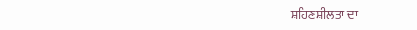ਸ਼ਹਿਣਸ਼ੀਲਤਾ ਦਾ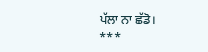ਪੱਲਾ ਨਾ ਛੱਡੋ।
***